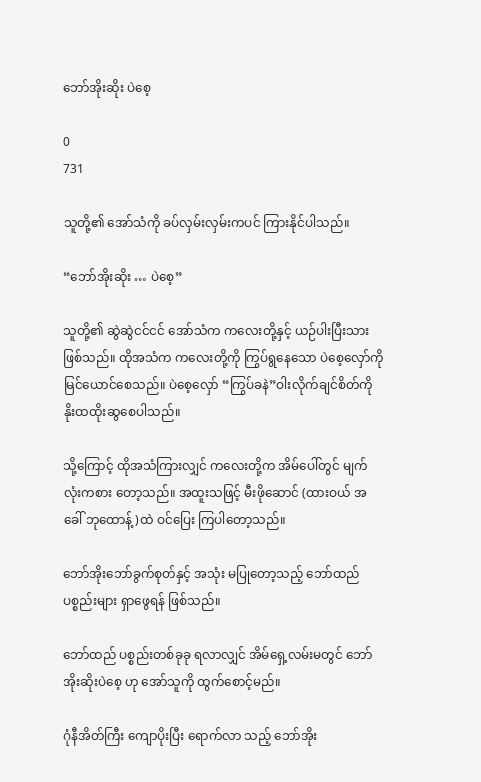ဘော်အိုးဆိုး ပဲစေ့

0
731

သူတို့၏ အော်သံကို ခပ်လှမ်းလှမ်းကပင် ကြားနိုင်ပါသည်။

“ဘော်အိုးဆိုး … ပဲစေ့”

သူတို့၏ ဆွဲဆွဲငင်ငင် အော်သံက ကလေးတို့နှင့် ယဉ်ပါးပြီးသားဖြစ်သည်။ ထိုအသံက ကလေးတို့ကို ကြွပ်ရွနေသော ပဲစေ့လှော်ကို မြင်ယောင်စေသည်။ ပဲစေ့လှော် “ကြွပ်ခနဲ”ဝါးလိုက်ချင်စိတ်ကို နိုးထထိုးဆွစေပါသည်။

သို့ကြောင့် ထိုအသံကြားလျှင် ကလေးတို့က အိမ်ပေါ်တွင် မျက်လုံးကစား တော့သည်။ အထူးသဖြင့် မီးဖိုဆောင် (ထားဝယ် အခေါ် ဘုထောန့်)ထဲ ဝင်ပြေး ကြပါတော့သည်။

ဘော်အိုးဘော်ခွက်စုတ်နှင့် အသုံး မပြုတော့သည့် ဘော်ထည်ပစ္စည်းများ ရှာဖွေရန် ဖြစ်သည်။

ဘော်ထည် ပစ္စည်းတစ်ခုခု ရလာလျှင် အိမ်ရှေ့လမ်းမတွင် ဘော်အိုးဆိုးပဲစေ့ ဟု အော်သူကို ထွက်စောင့်မည်။

ဂုံနီအိတ်ကြီး ကျောပိုးပြီး ရောက်လာ သည့် ဘော်အိုး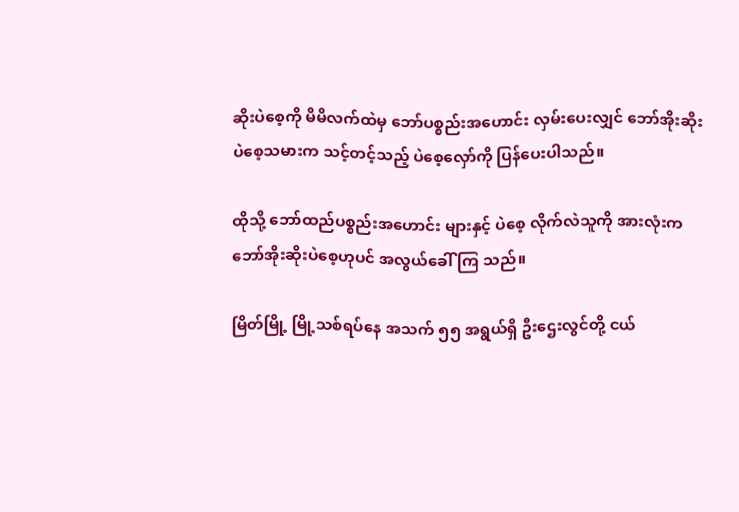ဆိုးပဲစေ့ကို မိမိလက်ထဲမှ ဘော်ပစ္စည်းအဟောင်း လှမ်းပေးလျှင် ဘော်အိုးဆိုးပဲစေ့သမားက သင့်တင့်သည့် ပဲစေ့လှော်ကို ပြန်ပေးပါသည်။

ထိုသို့ ဘော်ထည်ပစ္စည်းအဟောင်း များနှင့် ပဲစေ့ လိုက်လဲသူကို အားလုံးက ဘော်အိုးဆိုးပဲစေ့ဟုပင် အလွယ်ခေါ်ကြ သည်။

မြိတ်မြို့ မြို့သစ်ရပ်နေ အသက် ၅၅ အရွယ်ရှိ ဦးဌေးလွင်တို့ ငယ်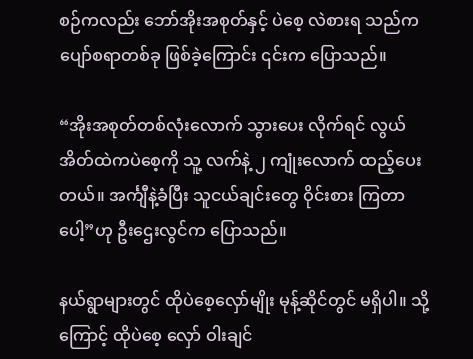စဉ်ကလည်း ဘော်အိုးအစုတ်နှင့် ပဲစေ့ လဲစားရ သည်က ပျော်စရာတစ်ခု ဖြစ်ခဲ့ကြောင်း ၎င်းက ပြောသည်။

“အိုးအစုတ်တစ်လုံးလောက် သွားပေး လိုက်ရင် လွယ်အိတ်ထဲကပဲစေ့ကို သူ့ လက်နဲ့ ၂ ကျုံးလောက် ထည့်ပေးတယ်။ အင်္ကျီနဲ့ခံပြီး သူငယ်ချင်းတွေ ဝိုင်းစား ကြတာပေါ့”ဟု ဦးဌေးလွင်က ပြောသည်။

နယ်ရွာများတွင် ထိုပဲစေ့လှော်မျိုး မုန့်ဆိုင်တွင် မရှိပါ။ သို့ကြောင့် ထိုပဲစေ့ လှော် ဝါးချင်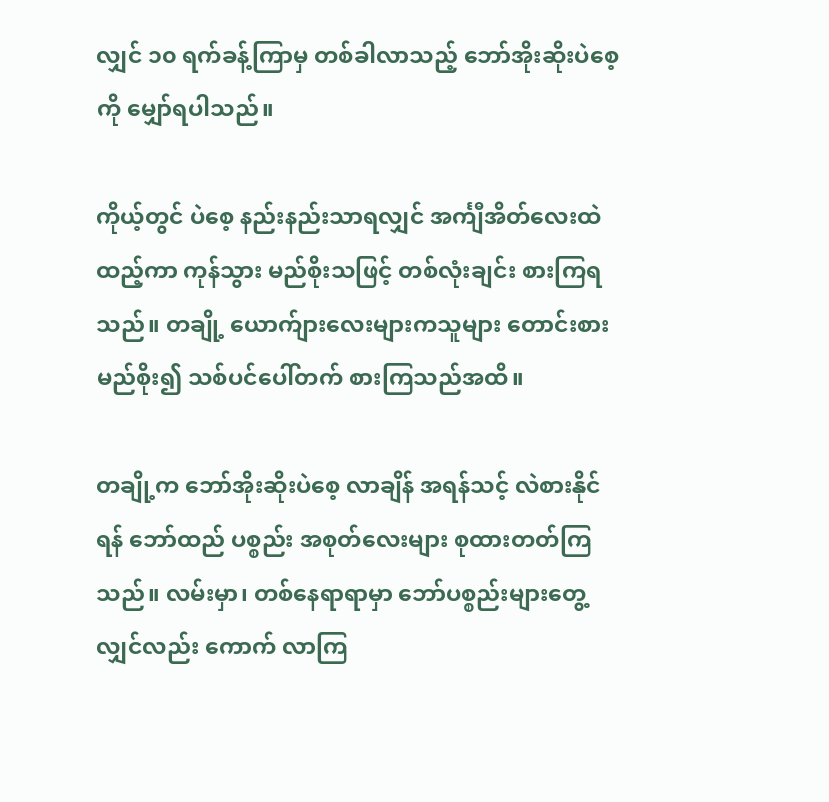လျှင် ၁၀ ရက်ခန့်ကြာမှ တစ်ခါလာသည့် ဘော်အိုးဆိုးပဲစေ့ကို မျှော်ရပါသည်။

ကိုယ့်တွင် ပဲစေ့ နည်းနည်းသာရလျှင် အင်္ကျီအိတ်လေးထဲထည့်ကာ ကုန်သွား မည်စိုးသဖြင့် တစ်လုံးချင်း စားကြရသည်။ တချို့ ယောက်ျားလေးများကသူများ တောင်းစားမည်စိုး၍ သစ်ပင်ပေါ်တက် စားကြသည်အထိ။

တချို့က ဘော်အိုးဆိုးပဲစေ့ လာချိန် အရန်သင့် လဲစားနိုင်ရန် ဘော်ထည် ပစ္စည်း အစုတ်လေးများ စုထားတတ်ကြ သည်။ လမ်းမှာ၊ တစ်နေရာရာမှာ ဘော်ပစ္စည်းများတွေ့လျှင်လည်း ကောက် လာကြ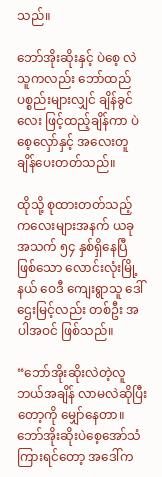သည်။

ဘော်အိုးဆိုးနှင့် ပဲစေ့ လဲသူကလည်း ဘော်ထည်ပစ္စည်းများလျှင် ချိန်ခွင်လေး ဖြင့်ထည့်ချိန်ကာ ပဲစေ့လှော်နှင့် အလေးတူ ချိန်ပေးတတ်သည်။

ထိုသို့ စုထားတတ်သည့် ကလေးများအနက် ယခု အသက် ၅၄ နှစ်ရှိနေပြီ ဖြစ်သော လောင်းလုံးမြို့နယ် ဝေဒီ ကျေးရွာသူ ဒေါ်ဌေးမြင့်လည်း တစ်ဦး အပါအဝင် ဖြစ်သည်။

“ဘော်အိုးဆိုးလဲတဲ့လူ ဘယ်အချိန် လာမလဲဆိုပြီးတော့ကို မျှော်နေတာ။ ဘော်အိုးဆိုးပဲစေ့အော်သံကြားရင်တော့ အဒေါ်က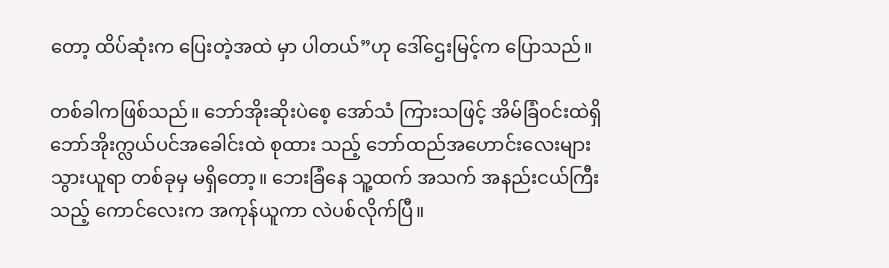တော့ ထိပ်ဆုံးက ပြေးတဲ့အထဲ မှာ ပါတယ်”ဟု ဒေါ်ဌေးမြင့်က ပြောသည်။

တစ်ခါကဖြစ်သည်။ ဘော်အိုးဆိုးပဲစေ့ အော်သံ ကြားသဖြင့် အိမ်ခြံဝင်းထဲရှိ ဘော်အိုးက္လယ်ပင်အခေါင်းထဲ စုထား သည့် ဘော်ထည်အဟောင်းလေးများ သွားယူရာ တစ်ခုမှ မရှိတော့။ ဘေးခြံနေ သူ့ထက် အသက် အနည်းငယ်ကြီးသည့် ကောင်လေးက အကုန်ယူကာ လဲပစ်လိုက်ပြီ။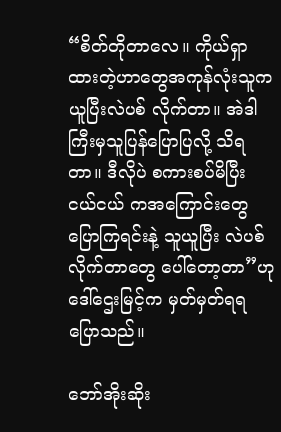“စိတ်တိုတာလေ။ ကိုယ်ရှာထားတဲ့ဟာတွေအကုန်လုံးသူကယူပြီးလဲပစ် လိုက်တာ။ အဲဒါ ကြီးမှသူပြန်ပြောပြလို့ သိရတာ။ ဒီလိုပဲ စကားစပ်မိပြီး ငယ်ငယ် ကအကြောင်းတွေပြောကြရင်းနဲ့ သူယူပြီး လဲပစ်လိုက်တာတွေ ပေါ်တော့တာ”ဟု ဒေါ်ဌေးမြင့်က မှတ်မှတ်ရရ ပြောသည်။

ဘော်အိုးဆိုး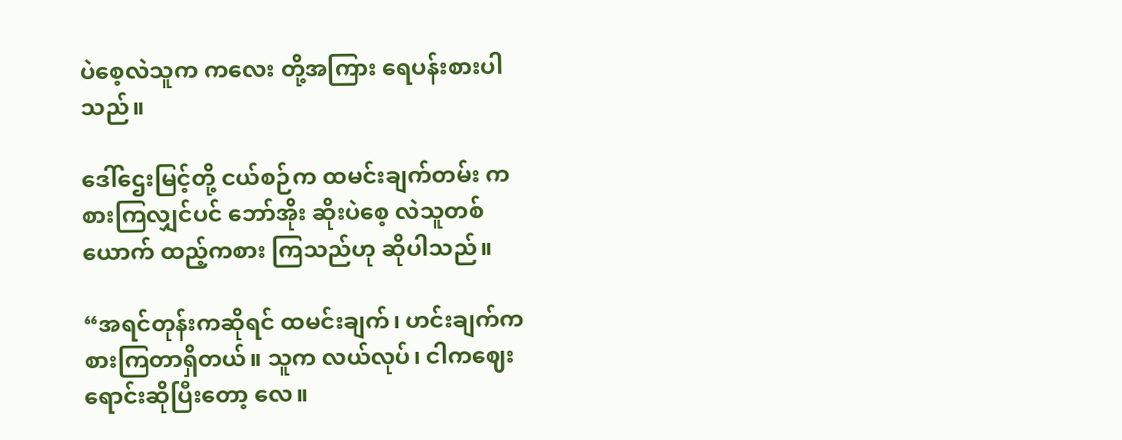ပဲစေ့လဲသူက ကလေး တို့အကြား ရေပန်းစားပါသည်။

ဒေါ်ဌေးမြင့်တို့ ငယ်စဉ်က ထမင်းချက်တမ်း ကစားကြလျှင်ပင် ဘော်အိုး ဆိုးပဲစေ့ လဲသူတစ်ယောက် ထည့်ကစား ကြသည်ဟု ဆိုပါသည်။

“အရင်တုန်းကဆိုရင် ထမင်းချက်၊ ဟင်းချက်ကစားကြတာရှိတယ်။ သူက လယ်လုပ်၊ ငါကဈေးရောင်းဆိုပြီးတော့ လေ။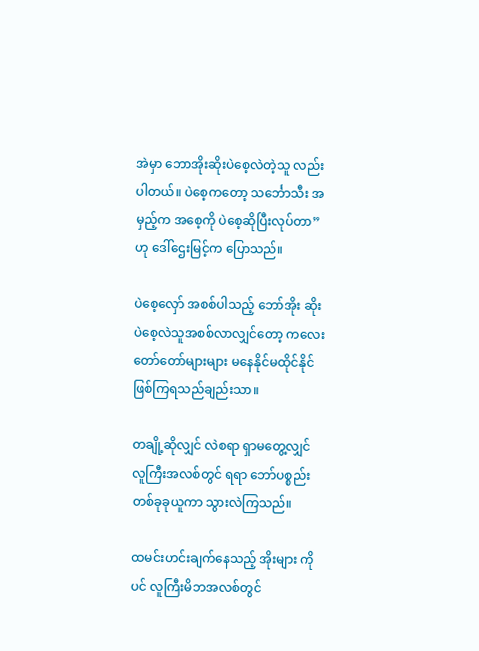အဲမှာ ဘောအိုးဆိုးပဲစေ့လဲတဲ့သူ လည်း ပါတယ်။ ပဲစေ့ကတော့ သင်္ဘောသီး အမှည့်က အစေ့ကို ပဲစေ့ဆိုပြီးလုပ်တာ”ဟု ဒေါ်ဌေးမြင့်က ပြောသည်။

ပဲစေ့လှော် အစစ်ပါသည့် ဘော်အိုး ဆိုးပဲစေ့လဲသူအစစ်လာလျှင်တော့ ကလေး တော်တော်များများ မနေနိုင်မထိုင်နိုင် ဖြစ်ကြရသည်ချည်းသာ။

တချို့ဆိုလျှင် လဲစရာ ရှာမတွေ့လျှင် လူကြီးအလစ်တွင် ရရာ ဘော်ပစ္စည်း တစ်ခုခုယူကာ သွားလဲကြသည်။

ထမင်းဟင်းချက်နေသည့် အိုးများ ကိုပင် လူကြီးမိဘအလစ်တွင်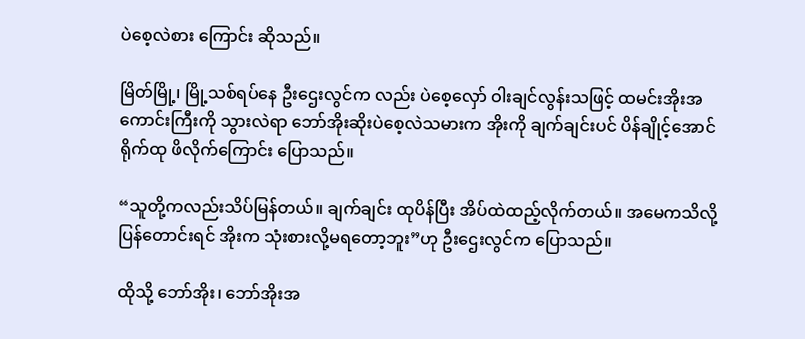ပဲစေ့လဲစား ကြောင်း ဆိုသည်။

မြိတ်မြို့၊ မြို့သစ်ရပ်နေ ဦးဌေးလွင်က လည်း ပဲစေ့လှော် ဝါးချင်လွန်းသဖြင့် ထမင်းအိုးအကောင်းကြီးကို သွားလဲရာ ဘော်အိုးဆိုးပဲစေ့လဲသမားက အိုးကို ချက်ချင်းပင် ပိန်ချိုင့်အောင် ရိုက်ထု ဖိလိုက်ကြောင်း ပြောသည်။

“သူတို့ကလည်းသိပ်မြန်တယ်။ ချက်ချင်း ထုပိန်ပြီး အိပ်ထဲထည့်လိုက်တယ်။ အမေကသိလို့ ပြန်တောင်းရင် အိုးက သုံးစားလို့မရတော့ဘူး”ဟု ဦးဌေးလွင်က ပြောသည်။

ထိုသို့ ဘော်အိုး၊ ဘော်အိုးအ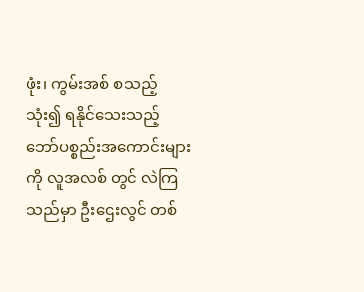ဖုံး၊ ကွမ်းအစ် စသည့် သုံး၍ ရနိုင်သေးသည့် ဘော်ပစ္စည်းအကောင်းများကို လူအလစ် တွင် လဲကြသည်မှာ ဦးဌေးလွင် တစ်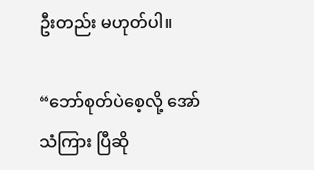ဦးတည်း မဟုတ်ပါ။

“ဘော်စုတ်ပဲစေ့လို့ အော်သံကြား ပြီဆို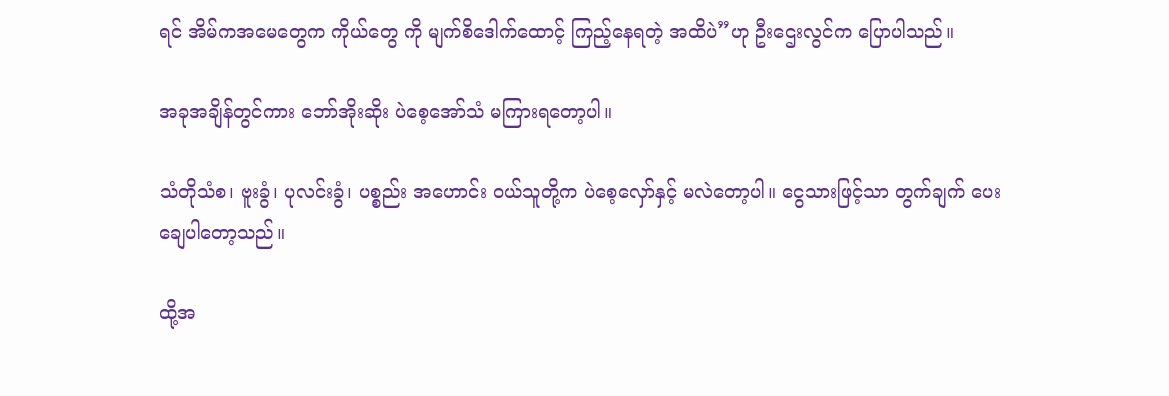ရင် အိမ်ကအမေတွေက ကိုယ်တွေ ကို မျက်စိဒေါက်ထောင့် ကြည့်နေရတဲ့ အထိပဲ”ဟု ဦးဌေးလွင်က ပြောပါသည်။

အခုအချိန်တွင်ကား ဘော်အိုးဆိုး ပဲစေ့အော်သံ မကြားရတော့ပါ။

သံတိုသံစ၊ ဗူးခွံ၊ ပုလင်းခွံ၊ ပစ္စည်း အဟောင်း ဝယ်သူတို့က ပဲစေ့လှော်နှင့် မလဲတော့ပါ။ ငွေသားဖြင့်သာ တွက်ချက် ပေးချေပါတော့သည်။

ထို့အ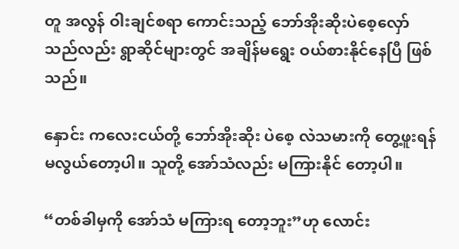တူ အလွန် ဝါးချင်စရာ ကောင်းသည့် ဘော်အိုးဆိုးပဲစေ့လှော် သည်လည်း ရွာဆိုင်များတွင် အချိန်မရွေး ဝယ်စားနိုင်နေပြီ ဖြစ်သည်။

နှောင်း ကလေးငယ်တို့ ဘော်အိုးဆိုး ပဲစေ့ လဲသမားကို တွေ့ဖူးရန် မလွယ်တော့ပါ။ သူတို့ အော်သံလည်း မကြားနိုင် တော့ပါ။

“တစ်ခါမှကို အော်သံ မကြားရ တော့ဘူး”ဟု လောင်း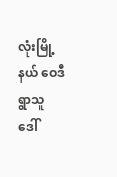လုံးမြို့နယ် ဝေဒီရွာသူ ဒေါ်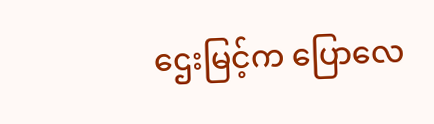ဌေးမြင့်က ပြောလေ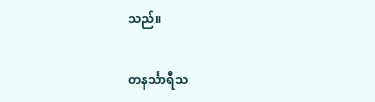သည်။

တနင်္သာရီသ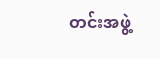တင်းအဖွဲ့